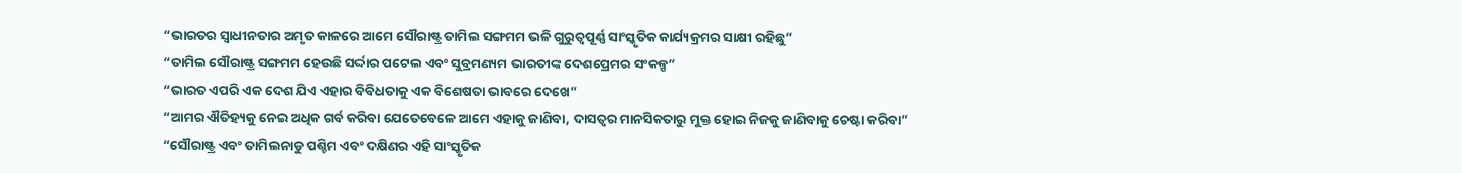“ଭାରତର ସ୍ୱାଧୀନତାର ଅମୃତ କାଳରେ ଆମେ ସୌରାଷ୍ଟ୍ର ତାମିଲ ସଙ୍ଗମମ ଭଳି ଗୁରୁତ୍ୱପୂର୍ଣ୍ଣ ସାଂସ୍କୃତିକ କାର୍ଯ୍ୟକ୍ରମର ସାକ୍ଷୀ ରହିଛୁ”
“ତାମିଲ ସୌରାଷ୍ଟ୍ର ସଙ୍ଗମମ ହେଉଛି ସର୍ଦ୍ଦାର ପଟେଲ ଏବଂ ସୁବ୍ରମଣ୍ୟମ ଭାରତୀଙ୍କ ଦେଶପ୍ରେମର ସଂକଳ୍ପ”
“ଭାରତ ଏପରି ଏକ ଦେଶ ଯିଏ ଏହାର ବିବିଧତାକୁ ଏକ ବିଶେଷତା ଭାବରେ ଦେଖେ”
“ଆମର ଐତିହ୍ୟକୁ ନେଇ ଅଧିକ ଗର୍ବ କରିବା ଯେତେବେଳେ ଆମେ ଏହାକୁ ଜାଣିବା, ଦାସତ୍ୱର ମାନସିକତାରୁ ମୁକ୍ତ ହୋଇ ନିଜକୁ ଜାଣିବାକୁ ଚେଷ୍ଟା କରିବା”
“ସୌରାଷ୍ଟ୍ର ଏବଂ ତାମିଲନାଡୁ ପଶ୍ଚିମ ଏବଂ ଦକ୍ଷିଣର ଏହି ସାଂସ୍କୃତିକ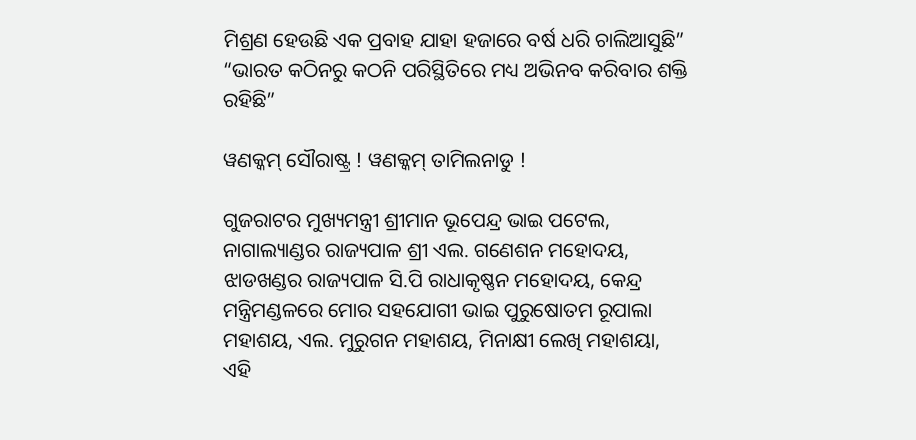ମିଶ୍ରଣ ହେଉଛି ଏକ ପ୍ରବାହ ଯାହା ହଜାରେ ବର୍ଷ ଧରି ଚାଲିଆସୁଛି”
“ଭାରତ କଠିନରୁ କଠନି ପରିସ୍ଥିତିରେ ମଧ୍ୟ ଅଭିନବ କରିବାର ଶକ୍ତି ରହିଛି”

ୱଣକ୍କମ୍ ସୌରାଷ୍ଟ୍ର ! ୱଣକ୍କମ୍ ତାମିଲନାଡୁ !

ଗୁଜରାଟର ମୁଖ୍ୟମନ୍ତ୍ରୀ ଶ୍ରୀମାନ ଭୂପେନ୍ଦ୍ର ଭାଇ ପଟେଲ, ନାଗାଲ୍ୟାଣ୍ଡର ରାଜ୍ୟପାଳ ଶ୍ରୀ ଏଲ. ଗଣେଶନ ମହୋଦୟ, ଝାଡଖଣ୍ଡର ରାଜ୍ୟପାଳ ସି.ପି ରାଧାକୃଷ୍ଣନ ମହୋଦୟ, କେନ୍ଦ୍ର ମନ୍ତ୍ରିମଣ୍ଡଳରେ ମୋର ସହଯୋଗୀ ଭାଇ ପୁରୁଷୋତମ ରୂପାଲା ମହାଶୟ, ଏଲ. ମୁରୁଗନ ମହାଶୟ, ମିନାକ୍ଷୀ ଲେଖି ମହାଶୟା, ଏହି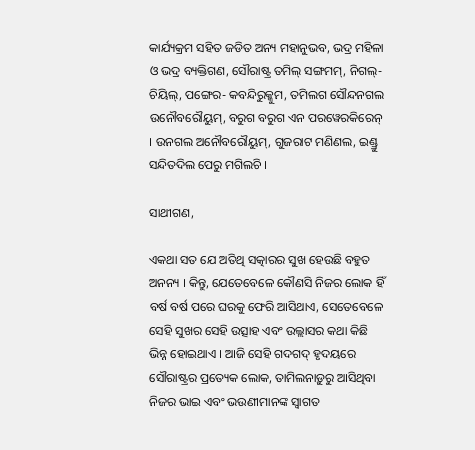କାର୍ଯ୍ୟକ୍ରମ ସହିତ ଜଡିତ ଅନ୍ୟ ମହାନୁଭବ, ଭଦ୍ର ମହିଳା ଓ ଭଦ୍ର ବ୍ୟକ୍ତିଗଣ, ସୌରାଷ୍ଟ୍ର ତମିଲ୍ ସଙ୍ଗମମ୍‌, ନିଗଲ୍‌- ଚିୟିଲ୍‌, ପଙ୍ଗେର- କବନ୍ଦିରୁକ୍କୁମ, ତମିଲଗ ସୌନ୍ଦନଗଲ ଉନୌବରୌୟୁମ୍‌, ବରୁଗ ବରୁଗ ଏନ ପରୱେରକିରେନ୍ । ଉନଗଲ ଅନୌବରୌୟୁମ୍‌, ଗୁଜରାଟ ମଣିଣଲ, ଇଣ୍ଡ୍ରୁ ସନ୍ଦିତଦିଲ ପେରୁ ମଗିଲଚି ।

ସାଥୀଗଣ,

ଏକଥା ସତ ଯେ ଅତିଥି ସତ୍କାରର ସୁଖ ହେଉଛି ବହୁତ ଅନନ୍ୟ । କିନ୍ତୁ, ଯେତେବେଳେ କୌଣସି ନିଜର ଲୋକ ହିଁ ବର୍ଷ ବର୍ଷ ପରେ ଘରକୁ ଫେରି ଆସିଥାଏ, ସେତେବେଳେ ସେହି ସୁଖର ସେହି ଉତ୍ସାହ ଏବଂ ଉଲ୍ଲାସର କଥା କିଛି ଭିନ୍ନ ହୋଇଥାଏ । ଆଜି ସେହି ଗଦଗଦ୍ ହୃଦୟରେ ସୌରାଷ୍ଟ୍ରର ପ୍ରତ୍ୟେକ ଲୋକ, ତାମିଲନାଡ଼ୁରୁ ଆସିଥିବା ନିଜର ଭାଇ ଏବଂ ଭଉଣୀମାନଙ୍କ ସ୍ୱାଗତ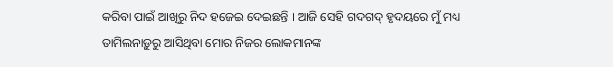କରିବା ପାଇଁ ଆଖିରୁ ନିଦ ହଜେଇ ଦେଇଛନ୍ତି । ଆଜି ସେହି ଗଦଗଦ୍ ହୃଦୟରେ ମୁଁ ମଧ୍ୟ ତାମିଲନାଡ଼ୁରୁ ଆସିଥିବା ମୋର ନିଜର ଲୋକମାନଙ୍କ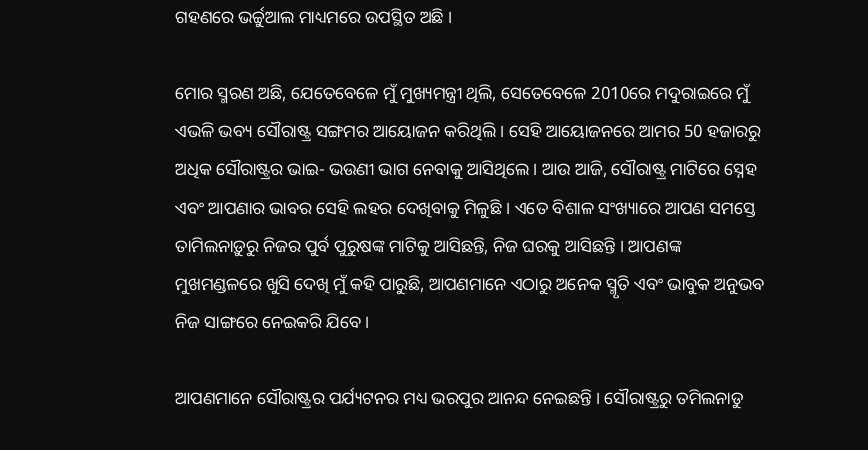ଗହଣରେ ଭର୍ଚ୍ଚୁଆଲ ମାଧ୍ୟମରେ ଉପସ୍ଥିତ ଅଛି ।

ମୋର ସ୍ମରଣ ଅଛି, ଯେତେବେଳେ ମୁଁ ମୁଖ୍ୟମନ୍ତ୍ରୀ ଥିଲି, ସେତେବେଳେ 2010ରେ ମଦୁରାଇରେ ମୁଁ ଏଭଳି ଭବ୍ୟ ସୌରାଷ୍ଟ୍ର ସଙ୍ଗମର ଆୟୋଜନ କରିଥିଲି । ସେହି ଆୟୋଜନରେ ଆମର 50 ହଜାରରୁ ଅଧିକ ସୌରାଷ୍ଟ୍ରର ଭାଇ- ଭଉଣୀ ଭାଗ ନେବାକୁ ଆସିଥିଲେ । ଆଉ ଆଜି, ସୌରାଷ୍ଟ୍ର ମାଟିରେ ସ୍ନେହ ଏବଂ ଆପଣାର ଭାବର ସେହି ଲହର ଦେଖିବାକୁ ମିଳୁଛି । ଏତେ ବିଶାଳ ସଂଖ୍ୟାରେ ଆପଣ ସମସ୍ତେ ତାମିଲନାଡ଼ୁରୁ ନିଜର ପୁର୍ବ ପୁରୁଷଙ୍କ ମାଟିକୁ ଆସିଛନ୍ତି, ନିଜ ଘରକୁ ଆସିଛନ୍ତି । ଆପଣଙ୍କ ମୁଖମଣ୍ଡଳରେ ଖୁସି ଦେଖି ମୁଁ କହି ପାରୁଛି, ଆପଣମାନେ ଏଠାରୁ ଅନେକ ସ୍ମୃତି ଏବଂ ଭାବୁକ ଅନୁଭବ ନିଜ ସାଙ୍ଗରେ ନେଇକରି ଯିବେ ।

ଆପଣମାନେ ସୌରାଷ୍ଟ୍ରର ପର୍ଯ୍ୟଟନର ମଧ୍ୟ ଭରପୁର ଆନନ୍ଦ ନେଇଛନ୍ତି । ସୌରାଷ୍ଟ୍ରରୁ ତମିଲନାଡୁ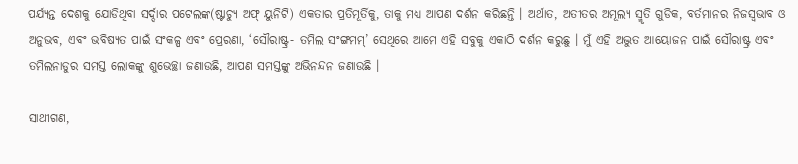ପର୍ଯ୍ୟନ୍ତ ଦେଶକୁ ଯୋଡିଥିବା ସର୍ଦ୍ଦାର ପଟେଲଙ୍କ(ଷ୍ଟାଚ୍ୟୁ ଅଫ୍ ୟୁନିଟି) ଏକତାର ପ୍ରତିମୂର୍ତିକୁ, ତାକୁ ମଧ୍ୟ ଆପଣ ଦର୍ଶନ କରିଛନ୍ତି । ଅର୍ଥାତ, ଅତୀତର ଅମୂଲ୍ୟ ସ୍ମୃତି ଗୁଡିକ, ବର୍ତମାନର ନିଜସ୍ୱଭାବ ଓ ଅନୁଭବ, ଏବଂ ଭବିଷ୍ୟତ ପାଇଁ ସଂକଳ୍ପ ଏବଂ ପ୍ରେରଣା, ‘ସୌରାଷ୍ଟ୍ର- ତମିଲ ସଂଙ୍ଗମମ୍‌’ ସେଥିରେ ଆମେ ଏହି ସବୁକୁ ଏକାଠି ଦର୍ଶନ କରୁଛୁ । ମୁଁ ଏହି ଅଦ୍ଭୁତ ଆୟୋଜନ ପାଇଁ ସୌରାଷ୍ଟ୍ର ଏବଂ ତମିଲନାଡୁର ସମସ୍ତ ଲୋକଙ୍କୁ ଶୁଭେଚ୍ଛା ଜଣାଉଛି, ଆପଣ ସମସ୍ତଙ୍କୁ ଅଭିନନ୍ଦନ ଜଣାଉଛି ।

ସାଥୀଗଣ,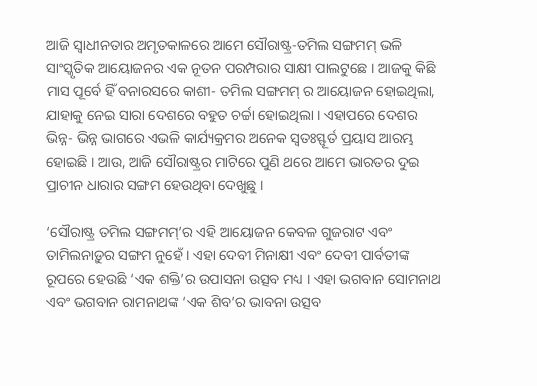ଆଜି ସ୍ୱାଧୀନତାର ଅମୃତକାଳରେ ଆମେ ସୌରାଷ୍ଟ୍ର-ତମିଲ ସଙ୍ଗମମ୍ ଭଳି ସାଂସ୍କୃତିକ ଆୟୋଜନର ଏକ ନୂତନ ପରମ୍ପରାର ସାକ୍ଷୀ ପାଲଟୁଛେ । ଆଜକୁ କିଛି ମାସ ପୂର୍ବେ ହିଁ ବନାରସରେ କାଶୀ- ତମିଲ ସଙ୍ଗମମ୍ ର ଆୟୋଜନ ହୋଇଥିଲା, ଯାହାକୁ ନେଇ ସାରା ଦେଶରେ ବହୁତ ଚର୍ଚ୍ଚା ହୋଇଥିଲା । ଏହାପରେ ଦେଶର ଭିନ୍ନ- ଭିନ୍ନ ଭାଗରେ ଏଭଳି କାର୍ଯ୍ୟକ୍ରମର ଅନେକ ସ୍ୱତଃସ୍ଫୂର୍ତ ପ୍ରୟାସ ଆରମ୍ଭ ହୋଇଛି । ଆଉ, ଆଜି ସୌରାଷ୍ଟ୍ରର ମାଟିରେ ପୁଣି ଥରେ ଆମେ ଭାରତର ଦୁଇ ପ୍ରାଚୀନ ଧାରାର ସଙ୍ଗମ ହେଉଥିବା ଦେଖୁଛୁ ।

‘ସୌରାଷ୍ଟ୍ର ତମିଲ ସଙ୍ଗମମ୍‌’ର ଏହି ଆୟୋଜନ କେବଳ ଗୁଜରାଟ ଏବଂ ତାମିଲନାଡ଼ୁର ସଙ୍ଗମ ନୁହେଁ । ଏହା ଦେବୀ ମିନାକ୍ଷୀ ଏବଂ ଦେବୀ ପାର୍ବତୀଙ୍କ ରୂପରେ ହେଉଛି ‘ଏକ ଶକ୍ତି’ର ଉପାସନା ଉତ୍ସବ ମଧ୍ୟ । ଏହା ଭଗବାନ ସୋମନାଥ ଏବଂ ଭଗବାନ ରାମନାଥଙ୍କ ‘ଏକ ଶିବ’ର ଭାବନା ଉତ୍ସବ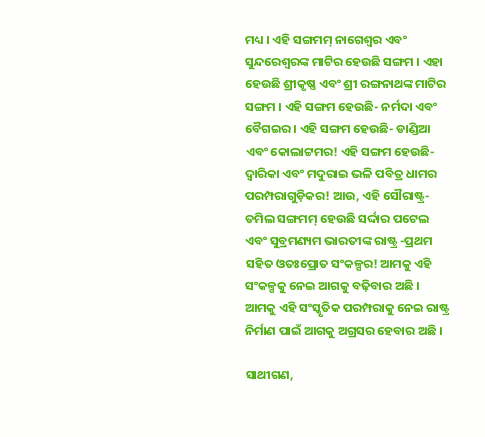ମଧ୍ୟ । ଏହି ସଙ୍ଗମମ୍ ନାଗେଶ୍ୱର ଏବଂ ସୁନ୍ଦରେଶ୍ୱରଙ୍କ ମାଟିର ହେଉଛି ସଙ୍ଗମ । ଏହା ହେଉଛି ଶ୍ରୀକୃଷ୍ଣ ଏବଂ ଶ୍ରୀ ରଙ୍ଗନାଥଙ୍କ ମାଟିର ସଙ୍ଗମ । ଏହି ସଙ୍ଗମ ହେଉଛି- ନର୍ମଦା ଏବଂ ବୈଗଇର । ଏହି ସଙ୍ଗମ ହେଉଛି- ଡାଣ୍ଡିଆ ଏବଂ କୋଲାଟ୍ଟମର! ଏହି ସଙ୍ଗମ ହେଉଛି- ଦ୍ୱାରିକା ଏବଂ ମଦୁରାଇ ଭଳି ପବିତ୍ର ଧାମର ପରମ୍ପରାଗୁଡ଼ିକର! ଆଉ, ଏହି ସୌରାଷ୍ଟ୍ର- ତମିଲ ସଙ୍ଗମମ୍ ହେଉଛି ସର୍ଦ୍ଦାର ପଟେଲ ଏବଂ ସୁବ୍ରମଣ୍ୟମ ଭାରତୀଙ୍କ ରାଷ୍ଟ୍ର -ପ୍ରଥମ ସହିତ ଓତଃପ୍ରୋତ ସଂକଳ୍ପର! ଆମକୁ ଏହି ସଂକଳ୍ପକୁ ନେଇ ଆଗକୁ ବଢ଼ିବାର ଅଛି । ଆମକୁ ଏହି ସଂସ୍କୃତିକ ପରମ୍ପରାକୁ ନେଇ ରାଷ୍ଟ୍ର ନିର୍ମାଣ ପାଇଁ ଆଗକୁ ଅଗ୍ରସର ହେବାର ଅଛି ।

ସାଥୀଗଣ,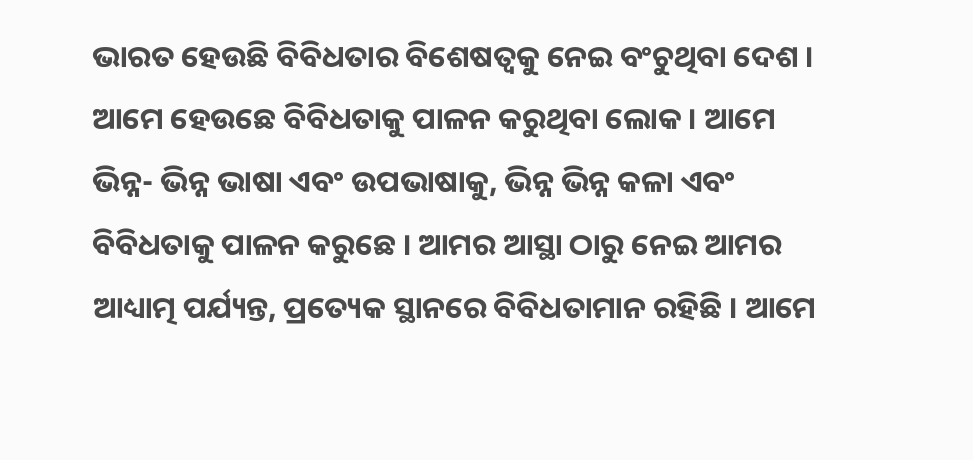ଭାରତ ହେଉଛି ବିବିଧତାର ବିଶେଷତ୍ୱକୁ ନେଇ ବଂଚୁଥିବା ଦେଶ । ଆମେ ହେଉଛେ ବିବିଧତାକୁ ପାଳନ କରୁଥିବା ଲୋକ । ଆମେ ଭିନ୍ନ- ଭିନ୍ନ ଭାଷା ଏବଂ ଉପଭାଷାକୁ, ଭିନ୍ନ ଭିନ୍ନ କଳା ଏବଂ ବିବିଧତାକୁ ପାଳନ କରୁଛେ । ଆମର ଆସ୍ଥା ଠାରୁ ନେଇ ଆମର ଆଧ୍ୟାତ୍ମ ପର୍ଯ୍ୟନ୍ତ, ପ୍ରତ୍ୟେକ ସ୍ଥାନରେ ବିବିଧତାମାନ ରହିଛି । ଆମେ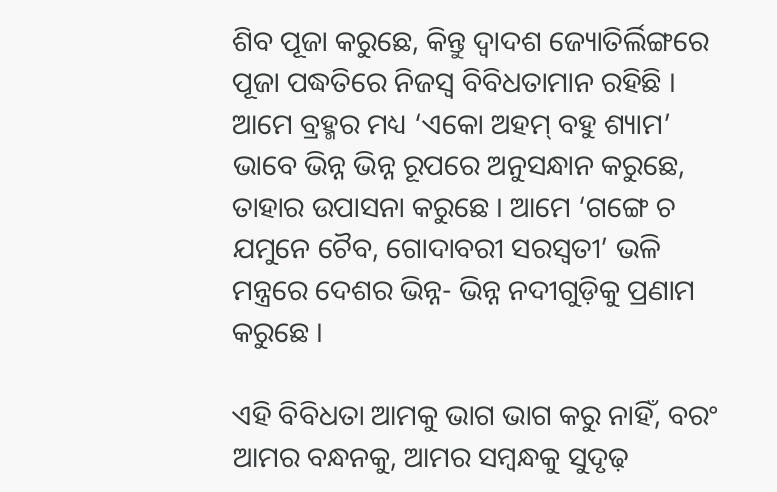ଶିବ ପୂଜା କରୁଛେ, କିନ୍ତୁ ଦ୍ୱାଦଶ ଜ୍ୟୋତିର୍ଲିଙ୍ଗରେ ପୂଜା ପଦ୍ଧତିରେ ନିଜସ୍ୱ ବିବିଧତାମାନ ରହିଛି । ଆମେ ବ୍ରହ୍ମର ମଧ୍ୟ ‘ଏକୋ ଅହମ୍ ବହୁ ଶ୍ୟାମ’ ଭାବେ ଭିନ୍ନ ଭିନ୍ନ ରୂପରେ ଅନୁସନ୍ଧାନ କରୁଛେ, ତାହାର ଉପାସନା କରୁଛେ । ଆମେ ‘ଗଙ୍ଗେ ଚ ଯମୁନେ ଚୈବ, ଗୋଦାବରୀ ସରସ୍ୱତୀ’ ଭଳି ମନ୍ତ୍ରରେ ଦେଶର ଭିନ୍ନ- ଭିନ୍ନ ନଦୀଗୁଡ଼ିକୁ ପ୍ରଣାମ କରୁଛେ ।

ଏହି ବିବିଧତା ଆମକୁ ଭାଗ ଭାଗ କରୁ ନାହିଁ, ବରଂ ଆମର ବନ୍ଧନକୁ, ଆମର ସମ୍ବନ୍ଧକୁ ସୁଦୃଢ଼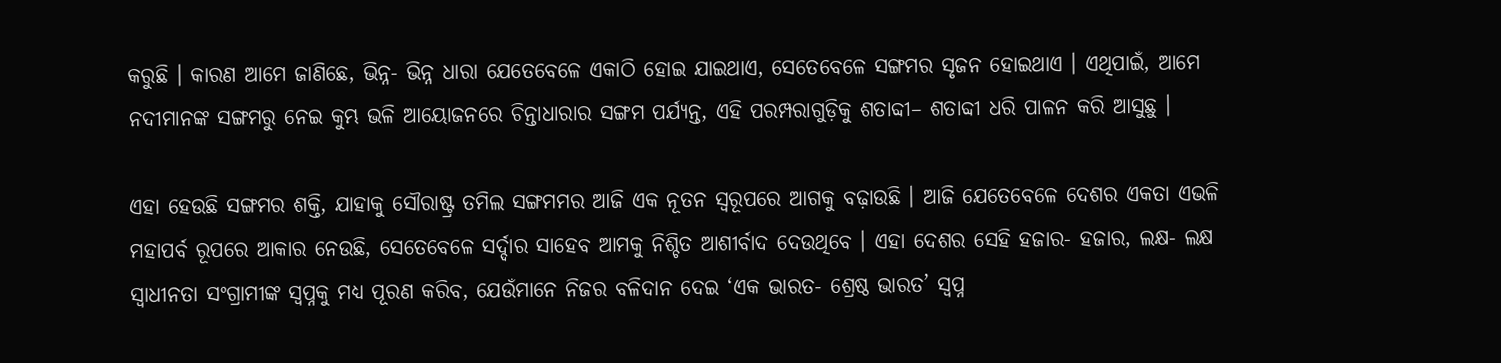କରୁଛି । କାରଣ ଆମେ ଜାଣିଛେ, ଭିନ୍ନ- ଭିନ୍ନ ଧାରା ଯେତେବେଳେ ଏକାଠି ହୋଇ ଯାଇଥାଏ, ସେତେବେଳେ ସଙ୍ଗମର ସୃଜନ ହୋଇଥାଏ । ଏଥିପାଇଁ, ଆମେ ନଦୀମାନଙ୍କ ସଙ୍ଗମରୁ ନେଇ କୁମ୍ଭ ଭଳି ଆୟୋଜନରେ ଚିନ୍ତାଧାରାର ସଙ୍ଗମ ପର୍ଯ୍ୟନ୍ତ, ଏହି ପରମ୍ପରାଗୁଡ଼ିକୁ ଶତାବ୍ଦୀ– ଶତାବ୍ଦୀ ଧରି ପାଳନ କରି ଆସୁଛୁ ।

ଏହା ହେଉଛି ସଙ୍ଗମର ଶକ୍ତି, ଯାହାକୁ ସୌରାଷ୍ଟ୍ର ତମିଲ ସଙ୍ଗମମର ଆଜି ଏକ ନୂତନ ସ୍ୱରୂପରେ ଆଗକୁ ବଢ଼ାଉଛି । ଆଜି ଯେତେବେଳେ ଦେଶର ଏକତା ଏଭଳି ମହାପର୍ବ ରୂପରେ ଆକାର ନେଉଛି, ସେତେବେଳେ ସର୍ଦ୍ଦାର ସାହେବ ଆମକୁ ନିଶ୍ଚିତ ଆଶୀର୍ବାଦ ଦେଉଥିବେ । ଏହା ଦେଶର ସେହି ହଜାର- ହଜାର, ଲକ୍ଷ- ଲକ୍ଷ ସ୍ୱାଧୀନତା ସଂଗ୍ରାମୀଙ୍କ ସ୍ୱପ୍ନକୁ ମଧ୍ୟ ପୂରଣ କରିବ, ଯେଉଁମାନେ ନିଜର ବଳିଦାନ ଦେଇ ‘ଏକ ଭାରତ- ଶ୍ରେଷ୍ଠ ଭାରତ’ ସ୍ୱପ୍ନ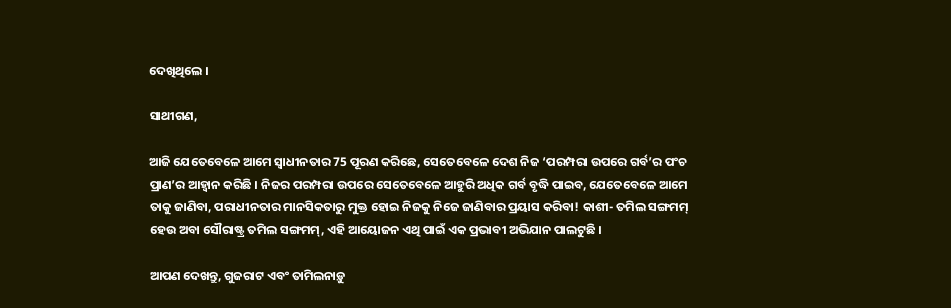ଦେଖିଥିଲେ ।

ସାଥୀଗଣ,

ଆଜି ଯେତେବେଳେ ଆମେ ସ୍ୱାଧୀନତାର 75 ପୂରଣ କରିଛେ, ସେତେବେଳେ ଦେଶ ନିଜ ‘ପରମ୍ପରା ଉପରେ ଗର୍ବ’ର ପଂଚ ପ୍ରାଣ’ର ଆହ୍ୱାନ କରିଛି । ନିଜର ପରମ୍ପରା ଉପରେ ସେତେବେଳେ ଆହୁରି ଅଧିକ ଗର୍ବ ବୃଦ୍ଧି ପାଇବ, ଯେତେବେଳେ ଆମେ ତାକୁ ଜାଣିବା, ପରାଧୀନତାର ମାନସିକତାରୁ ମୁକ୍ତ ହୋଇ ନିଜକୁ ନିଜେ ଜାଣିବାର ପ୍ରୟାସ କରିବା! କାଶୀ- ତମିଲ ସଙ୍ଗମମ୍ ହେଉ ଅବା ସୌରାଷ୍ଟ୍ର ତମିଲ ସଙ୍ଗମମ୍‌, ଏହି ଆୟୋଜନ ଏଥି ପାଇଁ ଏକ ପ୍ରଭାବୀ ଅଭିଯାନ ପାଲଟୁଛି ।

ଆପଣ ଦେଖନ୍ତୁ, ଗୁଜରାଟ ଏବଂ ତାମିଲନାଡ଼ୁ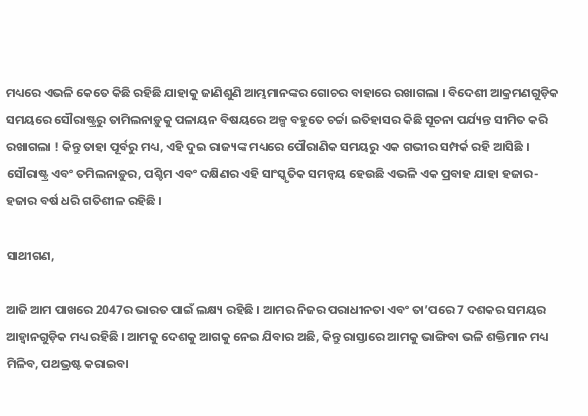ମଧ୍ୟରେ ଏଭଳି କେତେ କିଛି ରହିଛି ଯାହାକୁ ଜାଣିଶୁଣି ଆମ୍ଭମାନଙ୍କର ଗୋଚର ବାହାରେ ରଖାଗଲା । ବିଦେଶୀ ଆକ୍ରମଣଗୁଡ଼ିକ ସମୟରେ ସୌରାଷ୍ଟ୍ରରୁ ତାମିଲନାଡ଼ୁକୁ ପଳାୟନ ବିଷୟରେ ଅଳ୍ପ ବହୁତେ ଚର୍ଚ୍ଚା ଇତିହାସର କିଛି ସୂଚନା ପର୍ଯ୍ୟନ୍ତ ସୀମିତ କରି ରଖାଗଲା ! କିନ୍ତୁ ତାହା ପୂର୍ବରୁ ମଧ୍ୟ, ଏହି ଦୁଇ ରାଜ୍ୟଙ୍କ ମଧ୍ୟରେ ପୌରାଣିକ ସମୟରୁ ଏକ ଗଭୀର ସମ୍ପର୍କ ରହି ଆସିଛି । ସୌରାଷ୍ଟ୍ର ଏବଂ ତମିଲନାଡ଼ୁର, ପଶ୍ଚିମ ଏବଂ ଦକ୍ଷିଣର ଏହି ସାଂସ୍କୃତିକ ସମନ୍ୱୟ ହେଉଛି ଏଭଳି ଏକ ପ୍ରବାହ ଯାହା ହଜାର- ହଜାର ବର୍ଷ ଧରି ଗତିଶୀଳ ରହିଛି ।

ସାଥୀଗଣ,

ଆଜି ଆମ ପାଖରେ 2047ର ଭାରତ ପାଇଁ ଲକ୍ଷ୍ୟ ରହିଛି । ଆମର ନିଜର ପରାଧୀନତା ଏବଂ ତା’ପରେ 7 ଦଶକର ସମୟର ଆହ୍ୱାନଗୁଡ଼ିକ ମଧ୍ୟ ରହିଛି । ଆମକୁ ଦେଶକୁ ଆଗକୁ ନେଇ ଯିବାର ଅଛି, କିନ୍ତୁ ରାସ୍ତାରେ ଆମକୁ ଭାଙ୍ଗିବା ଭଳି ଶକ୍ତିମାନ ମଧ୍ୟ ମିଳିବ, ପଥଭ୍ରଷ୍ଟ କରାଇବା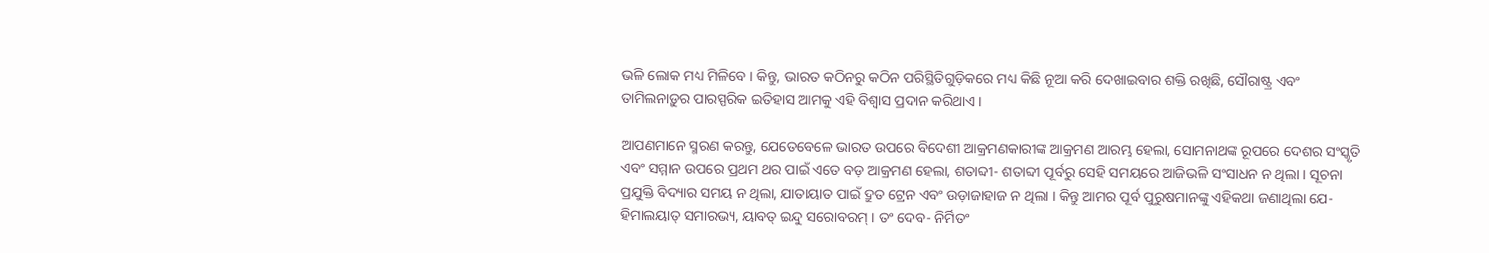ଭଳି ଲୋକ ମଧ୍ୟ ମିଳିବେ । କିନ୍ତୁ, ଭାରତ କଠିନରୁ କଠିନ ପରିସ୍ଥିତିଗୁଡ଼ିକରେ ମଧ୍ୟ କିଛି ନୂଆ କରି ଦେଖାଇବାର ଶକ୍ତି ରଖିଛି, ସୌରାଷ୍ଟ୍ର ଏବଂ ତାମିଲନାଡ଼ୁର ପାରସ୍ପରିକ ଇତିହାସ ଆମକୁ ଏହି ବିଶ୍ୱାସ ପ୍ରଦାନ କରିଥାଏ ।

ଆପଣମାନେ ସ୍ମରଣ କରନ୍ତୁ, ଯେତେବେଳେ ଭାରତ ଉପରେ ବିଦେଶୀ ଆକ୍ରମଣକାରୀଙ୍କ ଆକ୍ରମଣ ଆରମ୍ଭ ହେଲା, ସୋମନାଥଙ୍କ ରୂପରେ ଦେଶର ସଂସ୍କୃତି ଏବଂ ସମ୍ମାନ ଉପରେ ପ୍ରଥମ ଥର ପାଇଁ ଏତେ ବଡ଼ ଆକ୍ରମଣ ହେଲା, ଶତାବ୍ଦୀ- ଶତାବ୍ଦୀ ପୂର୍ବରୁ ସେହି ସମୟରେ ଆଜିଭଳି ସଂସାଧନ ନ ଥିଲା । ସୂଚନା ପ୍ରଯୁକ୍ତି ବିଦ୍ୟାର ସମୟ ନ ଥିଲା, ଯାତାୟାତ ପାଇଁ ଦ୍ରୁତ ଟ୍ରେନ ଏବଂ ଉଡ଼ାଜାହାଜ ନ ଥିଲା । କିନ୍ତୁ ଆମର ପୂର୍ବ ପୁରୁଷମାନଙ୍କୁ ଏହିକଥା ଜଣାଥିଲା ଯେ- ହିମାଲୟାତ୍ ସମାରଭ୍ୟ, ୟାବତ୍ ଇନ୍ଦୁ ସରୋବରମ୍ । ତଂ ଦେବ- ନିର୍ମିତଂ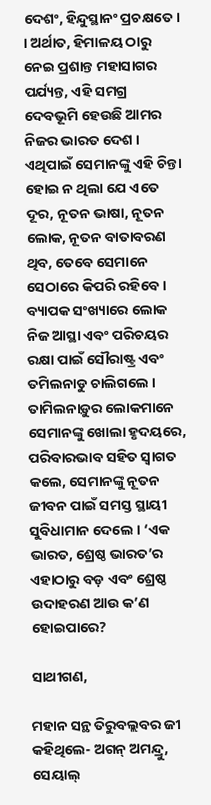ଦେଶଂ, ହିନ୍ଦୁସ୍ଥାନଂ ପ୍ରଚକ୍ଷତେ । । ଅର୍ଥାତ, ହିମାଳୟ ଠାରୁ ନେଇ ପ୍ରଶାନ୍ତ ମହାସାଗର ପର୍ଯ୍ୟନ୍ତ, ଏହି ସମଗ୍ର ଦେବଭୂମି ହେଉଛି ଆମର ନିଜର ଭାରତ ଦେଶ । ଏଥିପାଇଁ ସେମାନଙ୍କୁ ଏହି ଚିନ୍ତା ହୋଇ ନ ଥିଲା ଯେ ଏତେ ଦୂର, ନୂତନ ଭାଷା, ନୂତନ ଲୋକ, ନୂତନ ବାତାବରଣ ଥିବ, ତେବେ ସେମାନେ ସେଠାରେ କିପରି ରହିବେ । ବ୍ୟାପକ ସଂଖ୍ୟାରେ ଲୋକ ନିଜ ଆସ୍ଥା ଏବଂ ପରିଚୟର ରକ୍ଷା ପାଇଁ ସୌରାଷ୍ଟ୍ର ଏବଂ ତମିଲନାଡୁ ଚାଲିଗଲେ । ତାମିଲନାଡ଼ୁର ଲୋକମାନେ ସେମାନଙ୍କୁ ଖୋଲା ହୃଦୟରେ, ପରିବାରଭାବ ସହିତ ସ୍ୱାଗତ କଲେ, ସେମାନଙ୍କୁ ନୂତନ ଜୀବନ ପାଇଁ ସମସ୍ତ ସ୍ଥାୟୀ ସୁବିଧାମାନ ଦେଲେ । ‘ଏକ ଭାରତ, ଶ୍ରେଷ୍ଠ ଭାରତ’ର ଏହାଠାରୁ ବଡ଼ ଏବଂ ଶ୍ରେଷ୍ଠ ଉଦାହରଣ ଆଉ କ’ଣ ହୋଇପାରେ?

ସାଥୀଗଣ,

ମହାନ ସନ୍ଥ ତିରୁବଲ୍ଲବର ଜୀ କହିଥିଲେ- ଅଗନ୍ ଅମନ୍ଦ୍ରୁ, ସେୟାଲ୍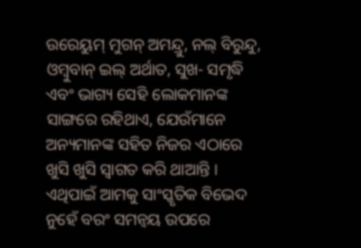ଉରେୟୁମ୍ ମୁଗନ୍ ଅମନ୍ଦ୍ରୁ, ନଲ୍ ବିରୁନ୍ଦୁ, ଓମ୍ବୁବାନ୍ ଇଲ୍ ଅର୍ଥାତ, ସୁଖ- ସମୃଦ୍ଧି ଏବଂ ଭାଗ୍ୟ ସେହି ଲୋକମାନଙ୍କ ସାଙ୍ଗରେ ରହିଥାଏ, ଯେଉଁମାନେ ଅନ୍ୟମାନଙ୍କ ସହିତ ନିଜର ଏଠାରେ ଖୁସି ଖୁସି ସ୍ୱାଗତ କରି ଥାଆନ୍ତି । ଏଥିପାଇଁ ଆମକୁ ସାଂସ୍କୃତିକ ବିଭେଦ ନୁହେଁ ବରଂ ସମନ୍ୱୟ ଉପରେ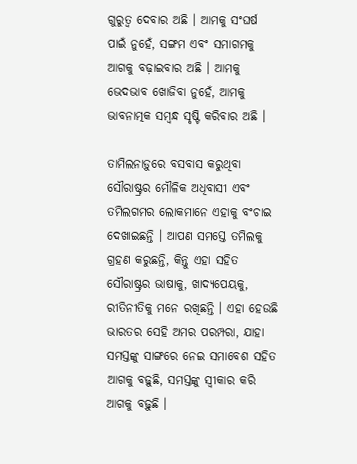ଗୁରୁତ୍ୱ ଦେବାର ଅଛି । ଆମକୁ ସଂଘର୍ଷ ପାଇଁ ନୁହେଁ, ସଙ୍ଗମ ଏବଂ ସମାଗମକୁ ଆଗକୁ ବଢ଼ାଇବାର ଅଛି । ଆମକୁ ଭେଦଭାବ ଖୋଜିବା ନୁହେଁ, ଆମକୁ ଭାବନାତ୍ମକ ସମ୍ବନ୍ଧ ସୃଷ୍ଟି କରିବାର ଅଛି ।

ତାମିଲନାଡ଼ୁରେ ବସବାସ କରୁଥିବା ସୌରାଷ୍ଟ୍ରର ମୌଳିକ ଅଧିବାସୀ ଏବଂ ତମିଲଗମର ଲୋକମାନେ ଏହାକୁ ବଂଚାଇ ଦେଖାଇଛନ୍ତି । ଆପଣ ସମସ୍ତେ ତମିଲକୁ ଗ୍ରହଣ କରୁଛନ୍ତି, କିନ୍ତୁ ଏହା ସହିତ ସୌରାଷ୍ଟ୍ରର ଭାଷାକୁ, ଖାଦ୍ୟପେୟକୁ, ରୀତିନୀତିକୁ ମନେ ରଖିଛନ୍ତି । ଏହା ହେଉଛି ଭାରତର ସେହି ଅମର ପରମ୍ପରା, ଯାହା ସମସ୍ତଙ୍କୁ ସାଙ୍ଗରେ ନେଇ ସମାବେଶ ସହିତ ଆଗକୁ ବଢ଼ୁଛି, ସମସ୍ତଙ୍କୁ ସ୍ୱୀକାର କରି ଆଗକୁ ବଢ଼ୁଛି ।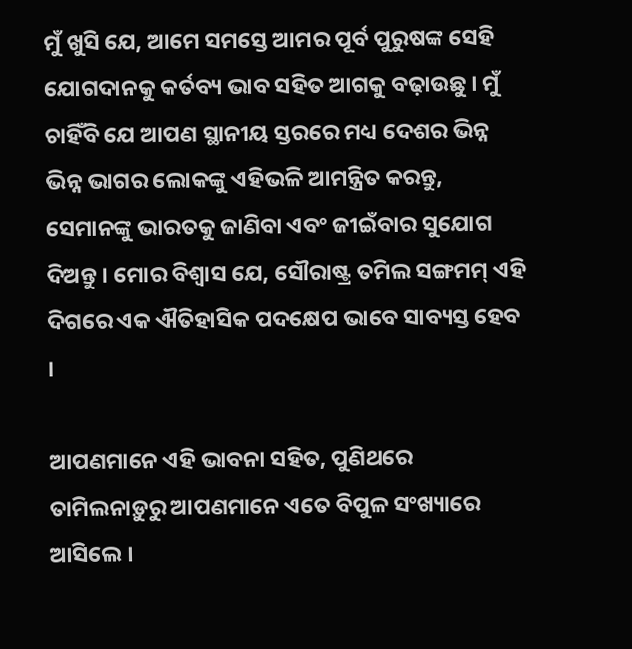ମୁଁ ଖୁସି ଯେ, ଆମେ ସମସ୍ତେ ଆମର ପୂର୍ବ ପୁରୁଷଙ୍କ ସେହି ଯୋଗଦାନକୁ କର୍ତବ୍ୟ ଭାବ ସହିତ ଆଗକୁ ବଢ଼ାଉଛୁ । ମୁଁ ଚାହିଁବି ଯେ ଆପଣ ସ୍ଥାନୀୟ ସ୍ତରରେ ମଧ୍ୟ ଦେଶର ଭିନ୍ନ ଭିନ୍ନ ଭାଗର ଲୋକଙ୍କୁ ଏହିଭଳି ଆମନ୍ତ୍ରିତ କରନ୍ତୁ, ସେମାନଙ୍କୁ ଭାରତକୁ ଜାଣିବା ଏବଂ ଜୀଇଁବାର ସୁଯୋଗ ଦିଅନ୍ତୁ । ମୋର ବିଶ୍ୱାସ ଯେ, ସୌରାଷ୍ଟ୍ର ତମିଲ ସଙ୍ଗମମ୍ ଏହି ଦିଗରେ ଏକ ଐତିହାସିକ ପଦକ୍ଷେପ ଭାବେ ସାବ୍ୟସ୍ତ ହେବ ।

ଆପଣମାନେ ଏହି ଭାବନା ସହିତ, ପୁଣିଥରେ ତାମିଲନାଡ଼ୁରୁ ଆପଣମାନେ ଏତେ ବିପୁଳ ସଂଖ୍ୟାରେ ଆସିଲେ ।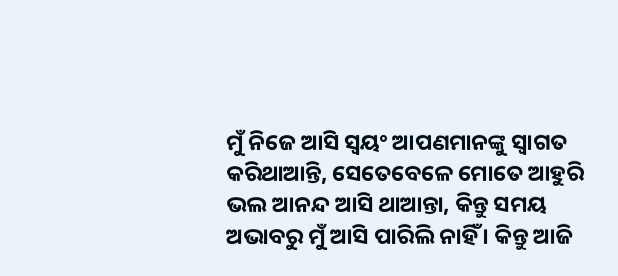ମୁଁ ନିଜେ ଆସି ସ୍ୱୟଂ ଆପଣମାନଙ୍କୁ ସ୍ୱାଗତ କରିଥାଆନ୍ତି, ସେତେବେଳେ ମୋତେ ଆହୁରି ଭଲ ଆନନ୍ଦ ଆସି ଥାଆନ୍ତା, କିନ୍ତୁ ସମୟ ଅଭାବରୁ ମୁଁ ଆସି ପାରିଲି ନାହିଁ । କିନ୍ତୁ ଆଜି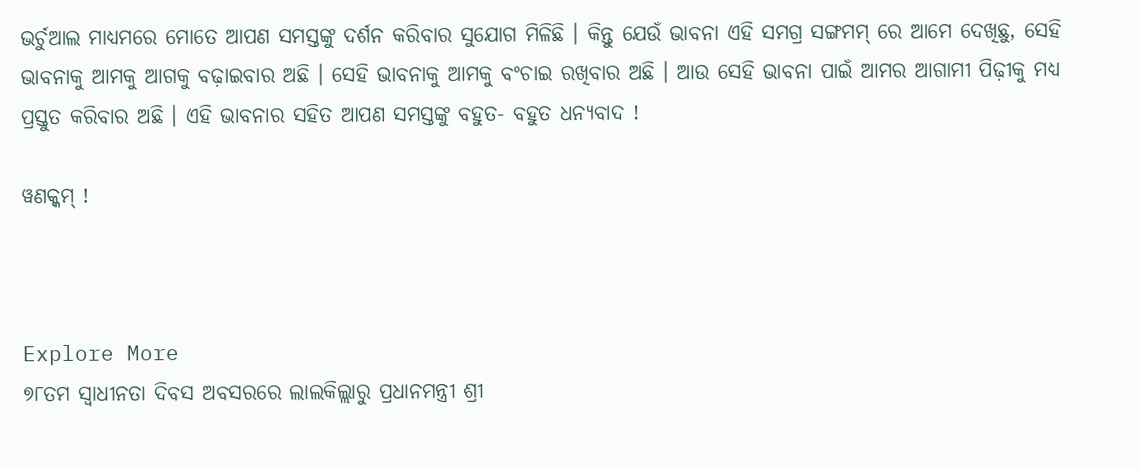ଭର୍ଚୁଆଲ ମାଧ୍ୟମରେ ମୋତେ ଆପଣ ସମସ୍ତଙ୍କୁ ଦର୍ଶନ କରିବାର ସୁଯୋଗ ମିଳିଛି । କିନ୍ତୁ ଯେଉଁ ଭାବନା ଏହି ସମଗ୍ର ସଙ୍ଗମମ୍ ରେ ଆମେ ଦେଖିଛୁ, ସେହି ଭାବନାକୁ ଆମକୁ ଆଗକୁ ବଢ଼ାଇବାର ଅଛି । ସେହି ଭାବନାକୁ ଆମକୁ ବଂଚାଇ ରଖିବାର ଅଛି । ଆଉ ସେହି ଭାବନା ପାଇଁ ଆମର ଆଗାମୀ ପିଢ଼ୀକୁ ମଧ୍ୟ ପ୍ରସ୍ତୁତ କରିବାର ଅଛି । ଏହି ଭାବନାର ସହିତ ଆପଣ ସମସ୍ତଙ୍କୁ ବହୁତ- ବହୁତ ଧନ୍ୟବାଦ !

ୱଣକ୍କମ୍‌ !



Explore More
୭୮ତମ ସ୍ୱାଧୀନତା ଦିବସ ଅବସରରେ ଲାଲକିଲ୍ଲାରୁ ପ୍ରଧାନମନ୍ତ୍ରୀ ଶ୍ରୀ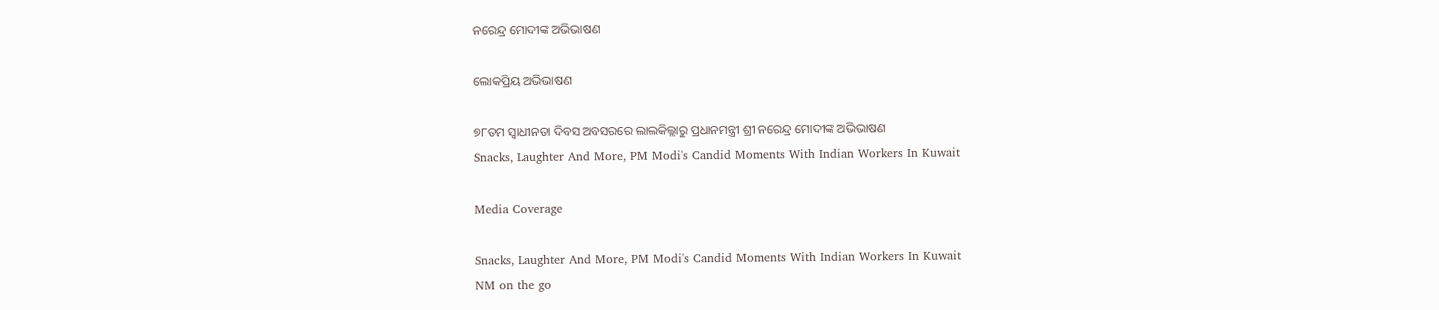ନରେନ୍ଦ୍ର ମୋଦୀଙ୍କ ଅଭିଭାଷଣ

ଲୋକପ୍ରିୟ ଅଭିଭାଷଣ

୭୮ତମ ସ୍ୱାଧୀନତା ଦିବସ ଅବସରରେ ଲାଲକିଲ୍ଲାରୁ ପ୍ରଧାନମନ୍ତ୍ରୀ ଶ୍ରୀ ନରେନ୍ଦ୍ର ମୋଦୀଙ୍କ ଅଭିଭାଷଣ
Snacks, Laughter And More, PM Modi's Candid Moments With Indian Workers In Kuwait

Media Coverage

Snacks, Laughter And More, PM Modi's Candid Moments With Indian Workers In Kuwait
NM on the go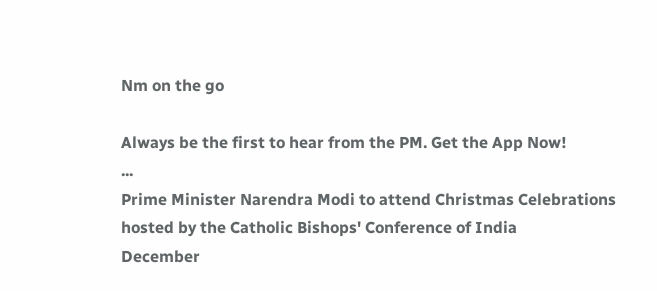Nm on the go

Always be the first to hear from the PM. Get the App Now!
...
Prime Minister Narendra Modi to attend Christmas Celebrations hosted by the Catholic Bishops' Conference of India
December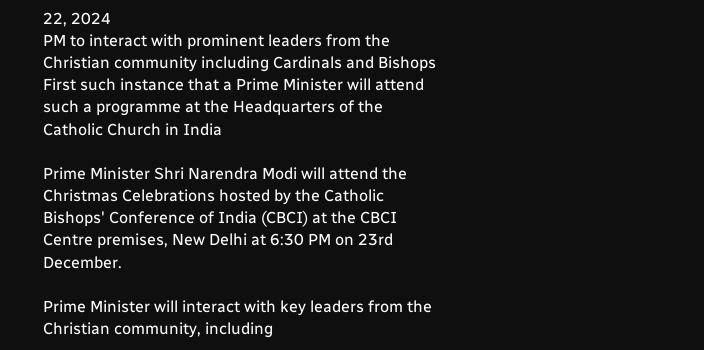22, 2024
PM to interact with prominent leaders from the Christian community including Cardinals and Bishops
First such instance that a Prime Minister will attend such a programme at the Headquarters of the Catholic Church in India

Prime Minister Shri Narendra Modi will attend the Christmas Celebrations hosted by the Catholic Bishops' Conference of India (CBCI) at the CBCI Centre premises, New Delhi at 6:30 PM on 23rd December.

Prime Minister will interact with key leaders from the Christian community, including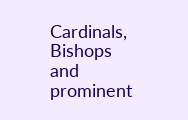Cardinals, Bishops and prominent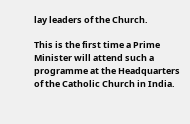lay leaders of the Church.

This is the first time a Prime Minister will attend such a programme at the Headquarters of the Catholic Church in India.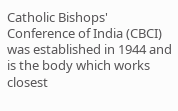Catholic Bishops' Conference of India (CBCI) was established in 1944 and is the body which works closest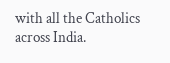with all the Catholics across India.